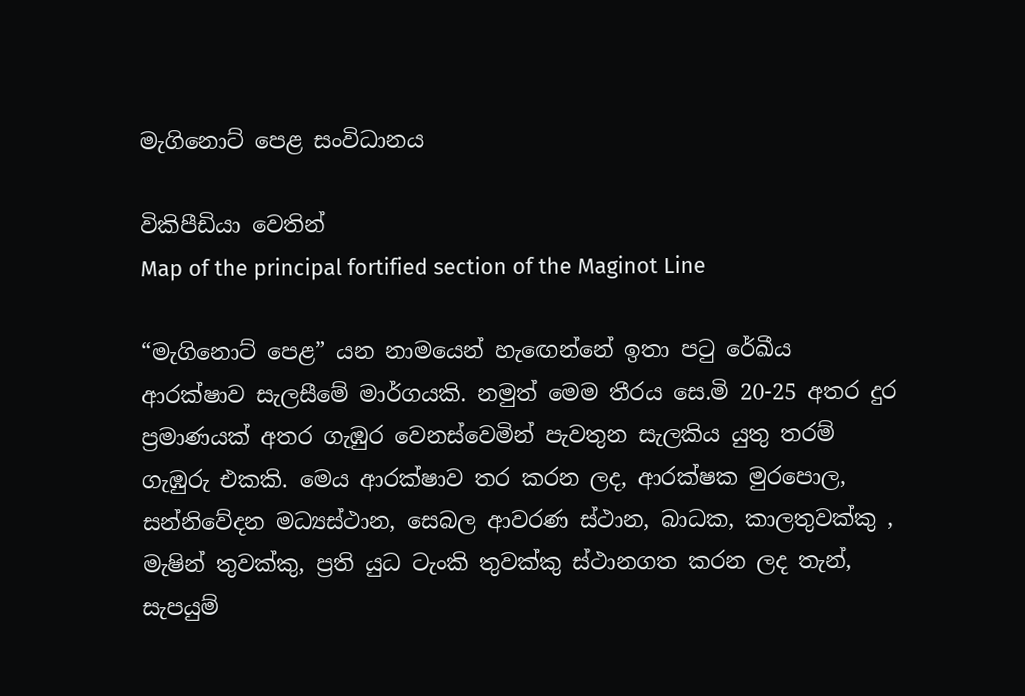මැගිනොට් පෙළ සංවිධානය

විකිපීඩියා වෙතින්
Map of the principal fortified section of the Maginot Line

“මැගිනොට් පෙළ” යන නාමයෙන් හැඟෙන්නේ ඉතා පටු රේඛීය ආරක්ෂාව සැලසීමේ මාර්ගයකි. නමුත් මෙම තීරය සෙ.මි 20-25 අතර දුර ප්‍රමාණයක් අතර ගැඹුර වෙනස්වෙමින් පැවතුන සැලකිය යුතු තරම් ගැඹුරු එකකි. මෙය ආරක්ෂාව තර කරන ලද, ආරක්ෂක මුරපොල, සන්නිවේදන මධ්‍යස්ථාන, සෙබල ආවරණ ස්ථාන, බාධක, කාලතුවක්කු , මැෂින් තුවක්කු, ප්‍රති යුධ ටැංකි තුවක්කු ස්ථානගත කරන ලද තැන්, සැපයුම්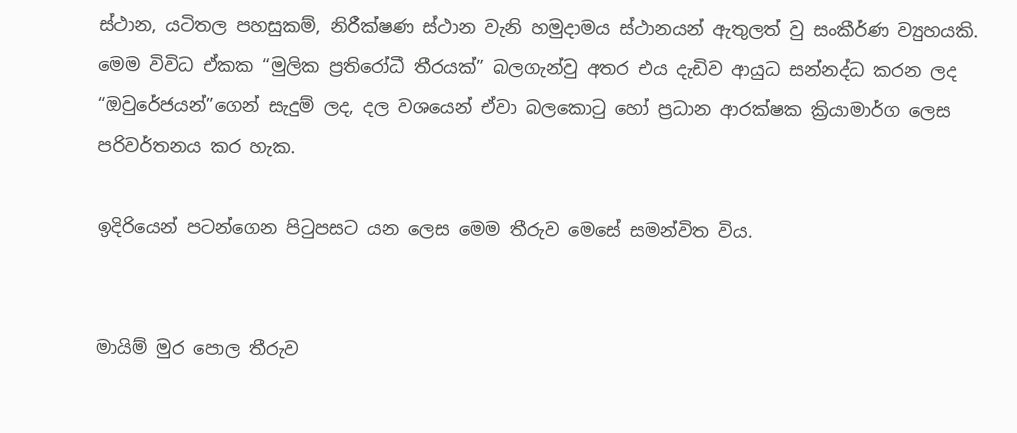ස්ථාන, යටිතල පහසුකම්, නිරීක්ෂණ ස්ථාන වැනි හමුදා‍මය ස්ථානයන් ඇතුලත් වු සංකීර්ණ ව්‍යුහයකි. මෙම විවිධ ඒකක “මුලික ප්‍රතිරෝධී තීරයක්” බලගැන්වු අතර එය දැඩිව ආයුධ සන්නද්ධ කරන ලද “ඔවුරේජයන්”ගෙන් සැදුම් ලද, දල වශයෙන් ඒවා බලකොටු හෝ ප්‍රධාන ආරක්ෂක ක්‍රියාමාර්ග ලෙස පරිවර්තනය කර හැක.

ඉදිරියෙන් පටන්ගෙන පිටුපසට යන ලෙස මෙම තීරුව මෙසේ සමන්විත විය.


මායිම් මුර පොල තීරුව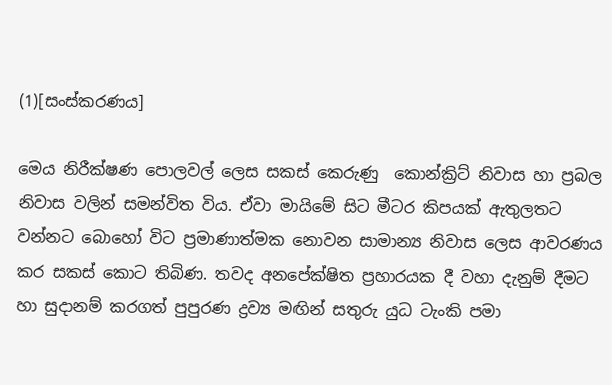(1)[සංස්කරණය]

මෙය නිරීක්ෂණ පොලවල් ලෙස සකස් කෙරුණු ‍ කොන්ක්‍රිට් නිවාස හා ප්‍රබල නිවාස වලින් සමන්විත විය. ඒවා මායිමේ සිට මීටර කිපයක් ඇතුලතට වන්නට බොහෝ විට ප්‍රමාණාත්මක නොවන සාමාන්‍ය නිවාස ලෙස ආවරණය කර සකස් කොට තිබිණ. තවද අනපේක්ෂිත ප්‍රහාරයක දී වහා දැනුම් දීමට හා සුදානම් කරගත් පුපුරණ ද්‍රව්‍ය මඟින් සතුරු යුධ ටැංකි පමා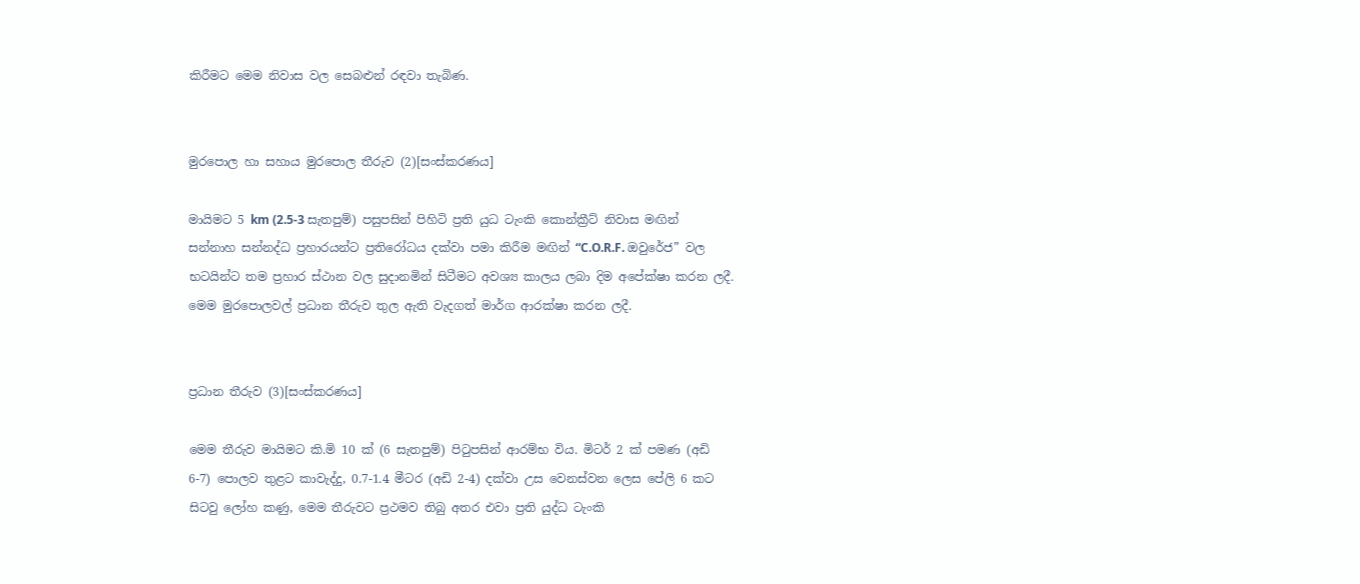කිරීමට මෙම නිවාස වල සෙබළුන් ‍රඳවා තැබිණ.


මුරපොල හා සහාය මුරපොල තීරුව (2)[සංස්කරණය]

මායිමට 5 km (2.5-3 සැතපුම්) පසුපසින් පිහිටි ප්‍රති යුධ ටැංකි කොන්ක්‍රීට් නිවාස මඟින් සන්නාහ සන්නද්ධ ප්‍රහාරයන්ට ප්‍රතිරෝධය දක්වා පමා කිරීම මඟින් “C.O.R.F. ඔවුරේජ” වල භටයින්ට තම ප්‍රහාර ස්ථාන වල සුදානමින් සිටීමට අවශ්‍ය කාලය ලබා දිම අපේක්ෂා කරන ලදී. මෙම මුරපොලවල් ප්‍රධාන තීරුව තුල ඇති වැදගත් මාර්ග ආරක්ෂා කරන ලදී.


ප්‍රධාන තීරුව (3)[සංස්කරණය]

මෙම තීරුව මායිමට කි.මි 10 ක් (6 සැතපුම්) පිටුපසින් ආරම්භ විය. මිටර් 2 ක් පමණ (අඩි 6-7) පොලව තුළට කාවැද්දු, 0.7-1.4 මීටර (අඩි 2-4) දක්වා උස වෙනස්වන ලෙස පේලි 6 කට සිටවු ලෝහ කණු, මෙම තීරුවට ප්‍රථමව තිබු අතර එවා ප්‍රති යුද්ධ ටැංකි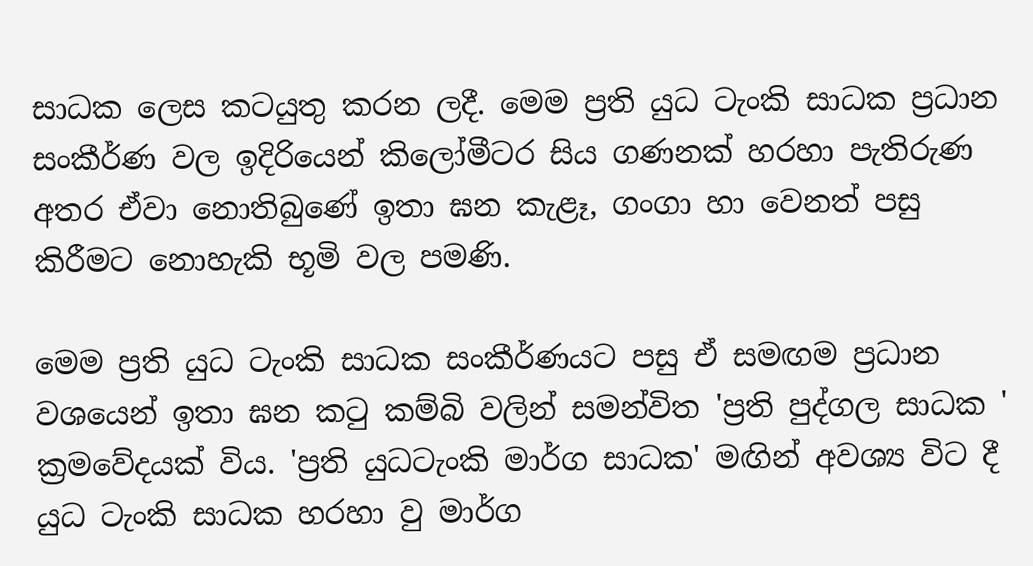සාධක ලෙස කටයුතු කරන ලදී. මෙම ප්‍රති යුධ ටැංකි සාධක ප්‍රධාන සංකීර්ණ වල ඉදිරියෙන් කිලෝමීටර සිය ගණනක් හරහා පැතිරුණ අතර ඒවා නොතිබුණේ ඉතා ඝන කැළෑ, ගංගා හා වෙනත් පසු කිරීමට නොහැකි භූමි වල පමණි.

මෙම ප්‍රති යුධ ටැංකි සාධක සංකීර්ණයට පසු ඒ සමඟම ප්‍රධාන වශයෙන් ඉතා ඝන කටු කම්බි වලින් සමන්විත 'ප්‍රති පුද්ගල සාධක ' ක්‍රමවේදයක් විය. 'ප්‍රති යුධටැංකි මාර්ග සාධක' මඟින් අවශ්‍ය විට දී යුධ ටැංකි සාධක හරහා වු මාර්ග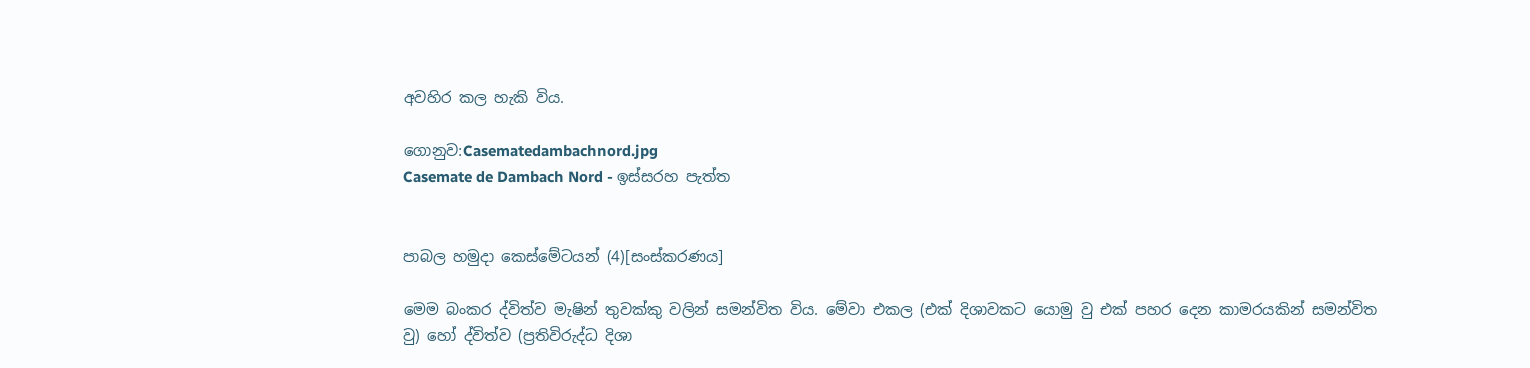අවහිර කල හැකි විය.

ගොනුව:Casematedambachnord.jpg
Casemate de Dambach Nord - ඉස්සරහ පැත්ත


පාබල හමුදා කෙස්මේටයන් (4)[සංස්කරණය]

මෙම බංකර ද්විත්ව මැෂින් තුවක්කු වලින් සමන්විත විය. මේවා එකල (එක් දිශාවකට යොමු වු එක් පහර දෙන කාමරයකින් සමන්විත වු) හෝ ද්විත්ව (ප්‍රතිවිරුද්ධ දිශා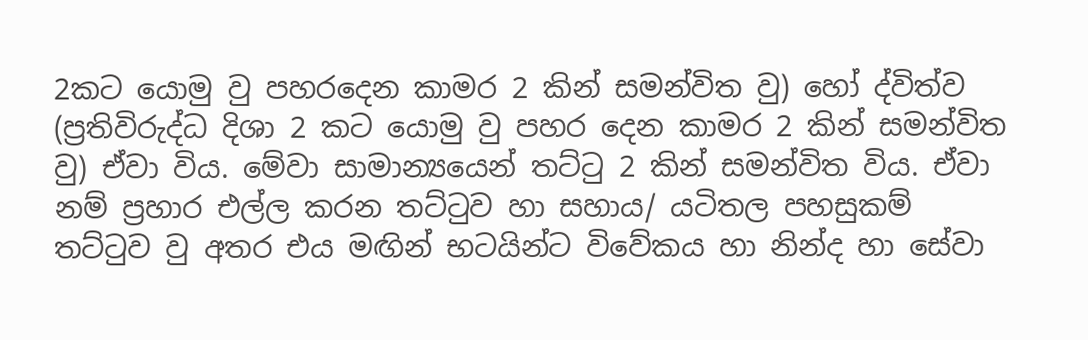2කට යොමු වු පහරදෙන කාමර 2 කින් සමන්විත වු) හෝ ද්විත්ව (ප්‍රතිවිරුද්ධ දිශා 2 කට යොමු වු පහර දෙන කාමර 2 කින් සමන්විත වු) ඒවා විය. මේවා සාමාන්‍යයෙන් තට්ටු 2 කින් සමන්විත විය. ඒවා නම් ප්‍රහාර එල්ල කරන තට්ටුව හා සහාය/ යටිතල පහසුකම් තට්ටුව වු අතර එය මඟින් භටයින්ට විවේකය හා නින්ද හා සේවා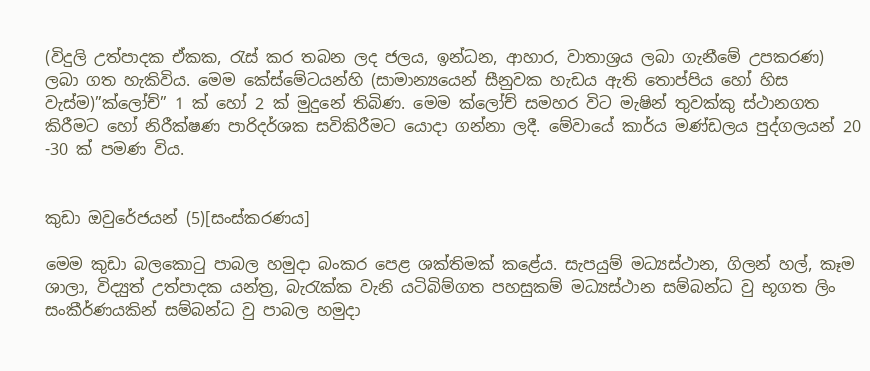(විදුලි උත්පාදක ඒකක, රැස් කර තබන ලද ජලය, ඉන්ධන, ආහාර, වාතාශ්‍රය ලබා ගැනීමේ උපකරණ) ලබා ගත හැකිවිය. මෙම කේස්මේටයන්හි (සාමාන්‍යයෙන් සීනුවක හැඩය ඇති තොප්පිය හෝ හිස වැස්ම)”ක්ලෝච්” 1 ක් හෝ 2 ක් මුදුනේ තිබිණ. මෙම ක්ලෝච් සමහර විට මැෂින් තුවක්කු ස්ථානගත කිරීමට හෝ නිරීක්ෂණ පාරිදර්ශක සවිකිරීමට යොදා ගන්නා ලදී. මේවායේ කාර්ය මණ්ඩලය පුද්ගලයන් 20 -30 ක් පමණ විය.


කුඩා ඔවුරේජයන් (5)[සංස්කරණය]

මෙම කුඩා බලකොටු පාබල හමුදා බංකර පෙළ ශක්තිමක් කළේය. සැපයුම් මධ්‍යස්ථාන, ගිලන් හල්, කෑම ශාලා, විද්‍යුත් උත්පාදක යන්ත්‍ර, බැරැක්ක වැනි යටිබිම්ගත පහසුකම් මධ්‍යස්ථාන සම්බන්ධ වු භූගත ලිං සංකීර්ණයකින් සම්බන්ධ වු පාබල හමුදා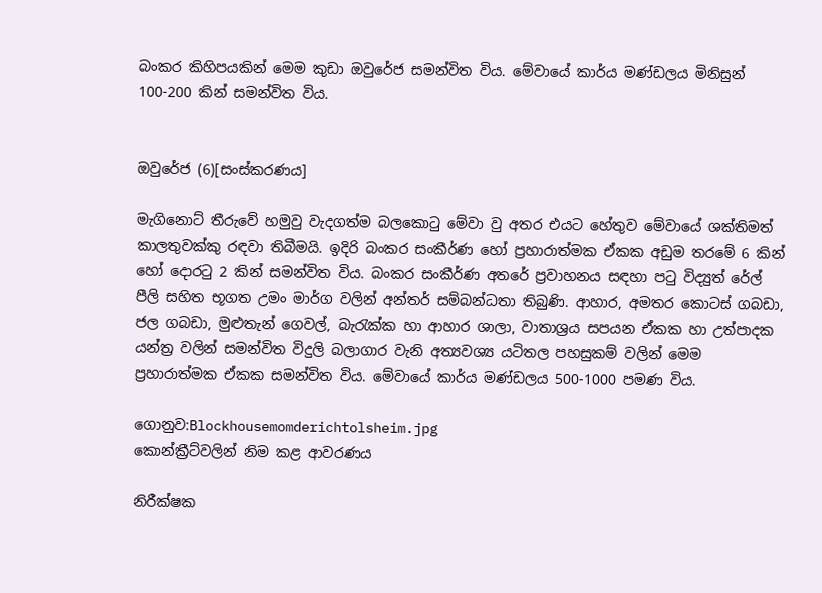බංකර කිහිපයකින් මෙම කුඩා ඔවුරේජ සමන්විත විය. මේවායේ කාර්ය මණ්ඩලය මිනිසුන් 100-200 කින් සමන්විත විය.


ඔවුරේජ (6)[සංස්කරණය]

මැගිනො‍ට් තීරුවේ හමුවු වැදගත්ම බලකොටු මේවා වු අතර එයට හේතුව මේවායේ ශක්තිමත් කාලතුවක්කු රඳවා තිබීමයි. ඉදිරි බංකර සංකීර්ණ හෝ ප්‍රහාරාත්මක ඒකක අඩුම තරමේ 6 කින් හෝ දොරටු 2 කින් සමන්විත විය. බංකර සංකීර්ණ අතරේ ප්‍රවාහනය සඳහා පටු විද්‍යුත් රේල් පීලි සහිත භූගත උමං මාර්ග වලින් අන්තර් සම්බන්ධතා තිබුණි. ආහාර, අමතර කොටස් ගබඩා, ජල ගබඩා, මුළුතැන් ගෙවල්, බැරැක්ක හා ආහාර ශාලා, වාතාශ්‍රය සපයන ඒකක හා උත්පාදක යන්ත්‍ර වලින් සමන්විත විදුලි බලාගාර වැනි අත්‍යවශ්‍ය යටිතල පහසුකම් වලින් මෙම ප්‍රහාරාත්මක ඒකක සමන්විත විය. මේවායේ කාර්ය මණ්ඩලය 500-1000 පමණ විය.

ගොනුව:Blockhousemomderichtolsheim.jpg
කොන්ක්‍රීට්වලින් නිම කළ ආවරණය

නිරීක්ෂක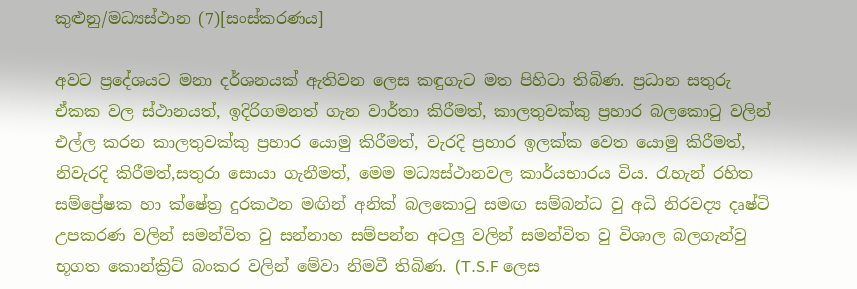කුළුනු/මධ්‍යස්ථාන (7)[සංස්කරණය]

අවට ප්‍රදේශයට මනා දර්ශනයක් ඇතිවන ලෙස කඳුගැට මත පිහිටා තිබිණ. ප්‍රධාන සතුරු ඒකක වල ස්ථානයත්, ඉදිරිගමනත් ගැන වාර්තා කිරීමත්, කාලතුවක්කු ප්‍රහාර බලකොටු වලින් එල්ල කරන කාලතුවක්කු ප්‍රහාර යොමු කිරීමත්, වැරදි ප්‍රහාර ඉලක්ක වෙත යොමු කිරීමත්, නිවැරදි කිරීමත්,සතුරා සොයා ගැනීමත්, මෙම මධ්‍යස්ථානවල කාර්යභාරය විය. රැහැන් රහිත සම්ප්‍රේෂක හා ක්ෂේත්‍ර දුරකථන මඟින් අනික් බලකොටු සමඟ සම්බන්ධ වු අධි නිරවද්‍ය දෘෂ්ටි උපකරණ වලින් සමන්විත වු සන්නාහ සම්පන්න අටලු වලින් සමන්විත වු විශාල බලගැන්වු භූගත කොන්ක්‍රිට් බංකර වලින් මේවා නිමවී තිබිණ. (T.S.F ලෙස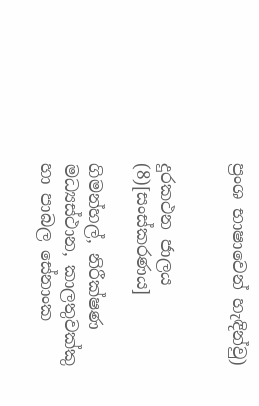ප්‍රංශ භාෂාවෙන් හැඳින්වු)


දුරකථන ජාලය (8)[සංස්කරණය]

ගිමන්හල්, නිරීක්ෂණ මධ්‍යස්ථාන, කාලතුවක්කු හා පාබල සේනාංක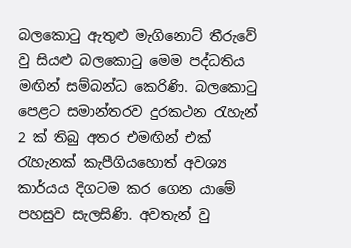බලකොටු ඇතුළු මැගිනොට් තීරුවේ වු සියළු බලකොටු මෙම පද්ධතිය මඟින් සම්බන්ධ කෙරිණි. බලකොටු පෙළට සමාන්තරව දුරකථන රැහැන් 2 ක් තිබු අතර එමඟින් එක් රැහැනක් කැපීගියහොත් අවශ්‍ය කාර්යය දිගටම කර ගෙන යාමේ පහසුව සැලසිණි. අවතැන් වු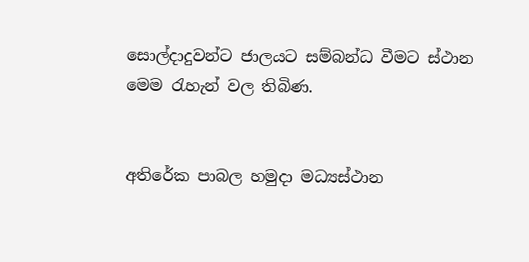සොල්දාදුවන්ට ජාලයට සම්බන්ධ වීමට ස්ථාන මෙම රැහැන් වල තිබිණ.


අතිරේක පාබල හමුදා මධ්‍යස්ථාන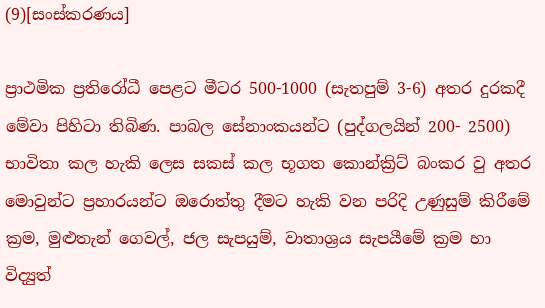(9)[සංස්කරණය]

ප්‍රාථමික ප්‍රතිරෝධී පෙළට මීටර 500-1000 (සැතපුම් 3-6) අතර දුරකදී මේවා පිහිටා තිබිණ. පාබල සේනාංකයන්ට (පුද්ගලයින් 200- 2500) භාවිතා කල හැකි ලෙස සකස් කල ‍භූගත කොන්ක්‍රිට් බංකර වු අතර මොවුන්ට ප්‍රහාරයන්ට ඔරොත්තු දීමට හැකි වන පරිදි උණුසුම් කිරීමේ ක්‍රම, මුළුතැන් ගෙවල්, ජල සැපයුම්, වාතාශ්‍රය සැපයීමේ ක්‍රම හා විද්‍යුත්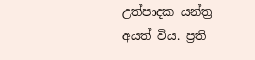උත්පාදක යන්ත්‍ර අයත් විය. ප්‍රති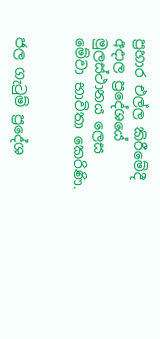ප්‍රහාර එල්ල කිරීමේදී අදාල ප්‍රදේශයේ මුලස්ථානය ලෙස මේවා ‍භාවිතා‍ කෙරිණි.


ජල ගැටුම් ප්‍රදේශ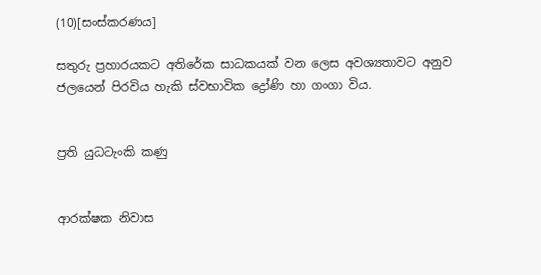(10)[සංස්කරණය]

සතුරු ප්‍රහාරයකට අතිරේක සාධකයක් වන ලෙස අවශ්‍යතාවට අනුව ජලයෙන් පිරවිය හැකි ස්වභාවික ද්‍රෝණි හා ගංගා විය.


ප්‍රති යුධටැංකි කණු


ආරක්ෂක නිවාස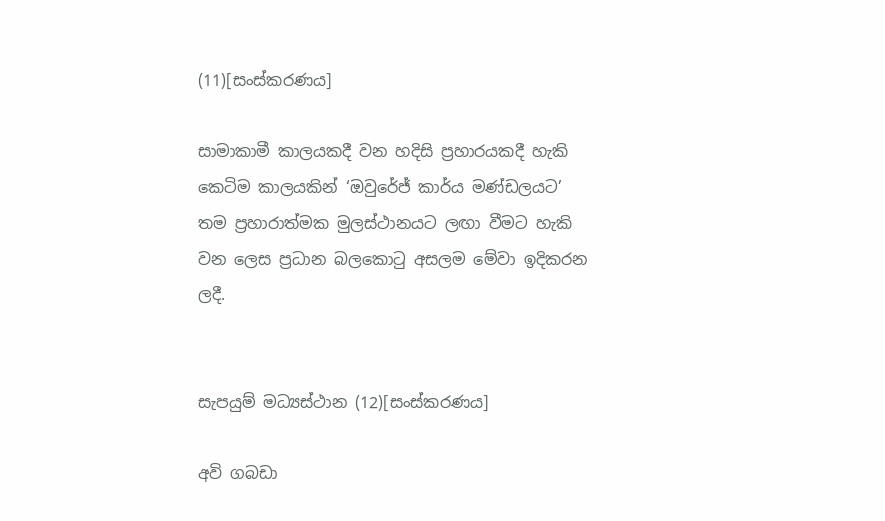(11)[සංස්කරණය]

සාමාකාමී ‍කාලයකදී වන හදිසි ප්‍රහාරයකදී හැකි කෙටිම කාලයකින් ‘ඔවුරේජ් කාර්ය මණ්ඩලයට’ තම ප්‍රහාරාත්මක මුලස්ථානයට ලඟා වීමට හැකි වන ලෙස ප්‍රධාන බලකොටු අසලම මේවා ඉදිකරන ලදී.


සැපයුම් මධ්‍යස්ථාන (12)[සංස්කරණය]

අවි ගබඩා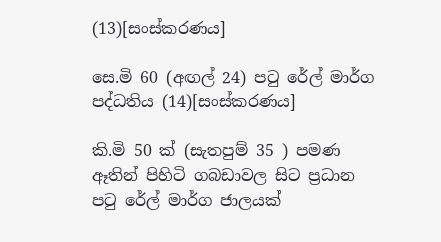(13)[සංස්කරණය]

සෙ.මි 60 (අඟල් 24) පටු රේල් මාර්ග පද්ධතිය (14)[සංස්කරණය]

කි.මි 50 ක් (සැතපුම් 35 ) පමණ ඈතින් පිහිටි ගබඩාවල සිට ප්‍රධාන පටු රේල් මාර්ග ජාලයක්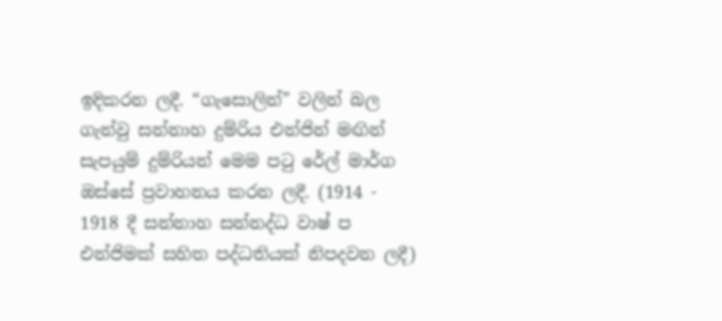ඉදිකරන ලදී. “ගැසොලින්” වලින් බල ගැන්වු සන්නාහ දුම්රිය එන්ජින් මඟින් සැපයුම් දුම්රියන් මෙම පටු රේල් මාර්ග ඔස්සේ ප්‍රවාහනය කරන ලදී. (1914 - 1918 දී සන්නාහ සන්නද්ධ වාෂ් ප එන්ජිමක් සහිත පද්ධතියක් නිපදවන ලදී)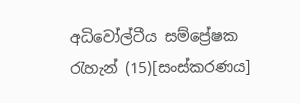අධිවෝල්ටීය සම්ප්‍රේෂක රැහැන් (15)[සංස්කරණය]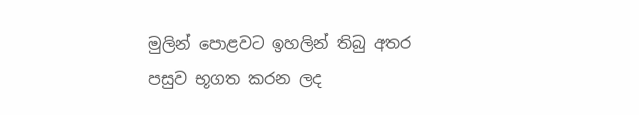මුලින් පොළවට ඉහලින් තිබු අතර පසුව භූගත කරන ලද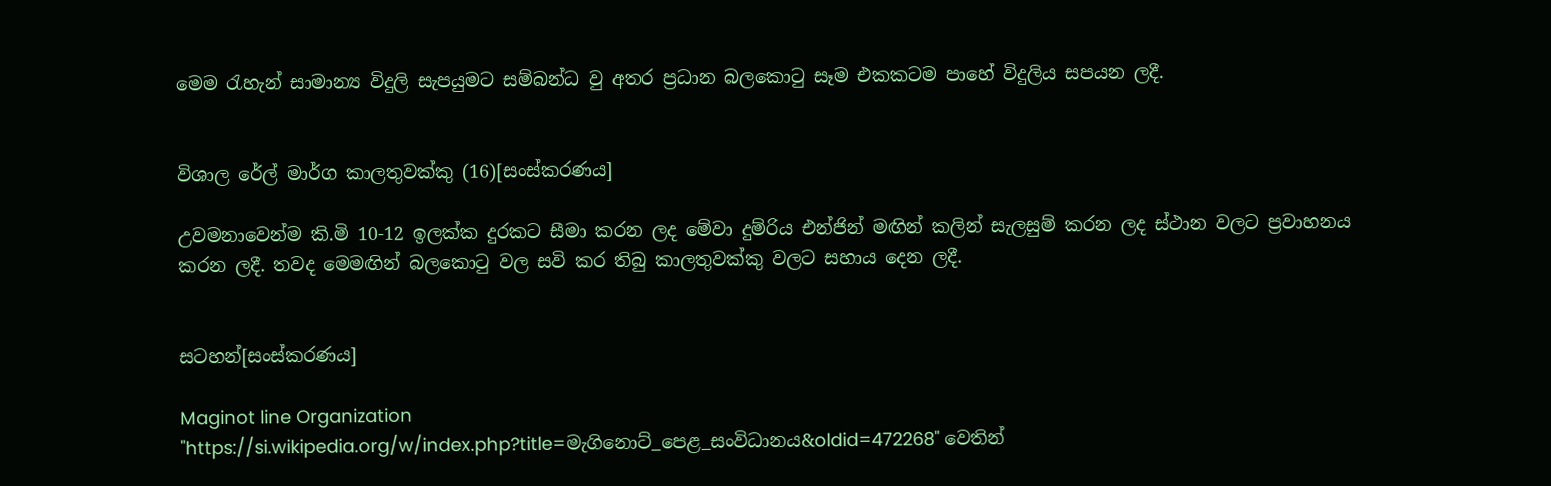මෙම රැහැන් සාමාන්‍ය විදුලි සැපයුමට සම්බන්ධ වු අතර ප්‍රධාන බලකොටු සෑම එකකටම පාහේ විදුලිය සපයන ලදී.


විශාල රේල් මාර්ග කාලතුවක්කු (16)[සංස්කරණය]

උවමනාවෙන්ම කි.මි 10-12 ඉලක්ක දුරකට සීමා කරන ලද මේවා දුම්රිය එන්ජින් මඟින් කලින් සැලසුම් කරන ලද ස්ථාන වලට ප්‍රවාහනය කරන ලදී. තවද මෙමඟින් බලකොටු ‍වල සවි කර තිබු කාලතුවක්කු වලට සහාය දෙන ලදී.


සටහන්[සංස්කරණය]

Maginot line Organization
"https://si.wikipedia.org/w/index.php?title=මැගිනොට්_පෙළ_සංවිධානය&oldid=472268" වෙතින්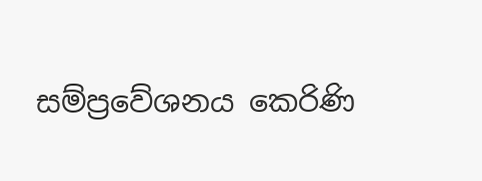සම්ප්‍රවේශනය කෙරිණි